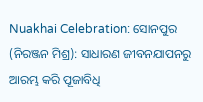Nuakhai Celebration: ସୋନପୁର (ନିରଞ୍ଜନ ମିଶ୍ର): ସାଧାରଣ ଜୀବନଯାପନରୁ ଆରମ୍ଭ କରି ପୂଜାବିଧି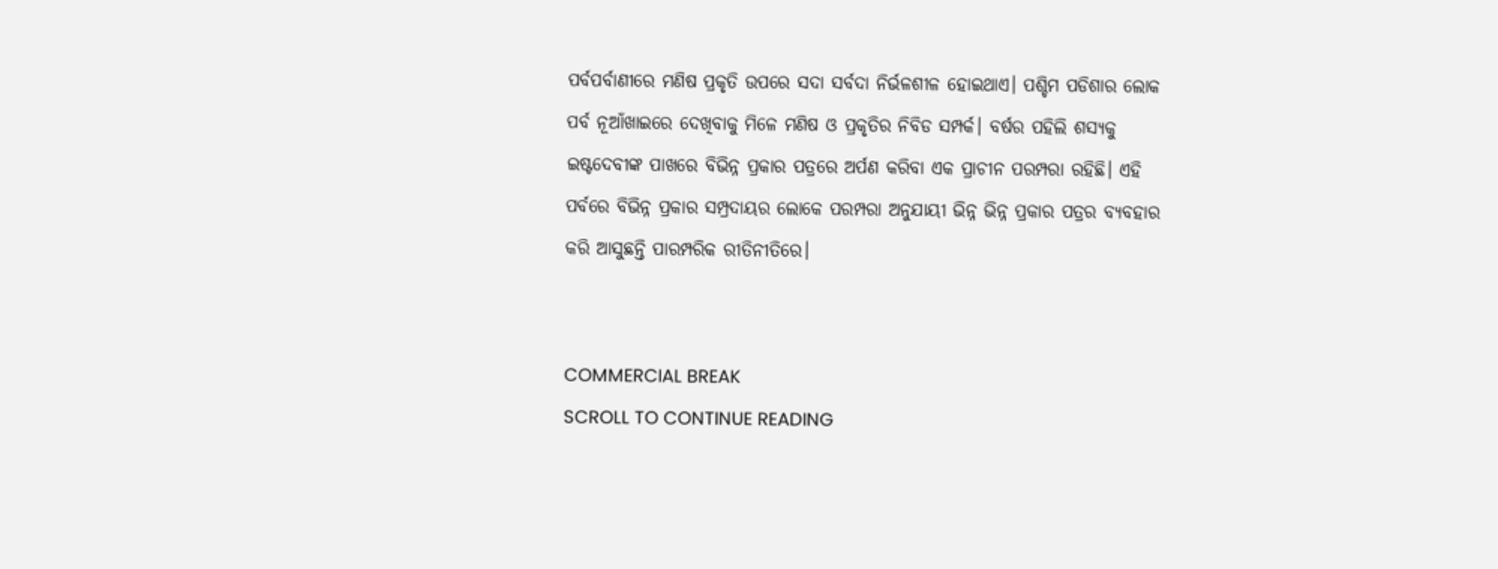ପର୍ବପର୍ବାଣୀରେ ମଣିଷ ପ୍ରକୃତି ଉପରେ ସଦା ସର୍ବଦା ନିର୍ଭଳଶୀଳ ହୋଇଥାଏ। ପଶ୍ଚିମ ପଡିଶାର ଲୋକ ପର୍ବ ନୂଆଁଖାଇରେ ଦେଖିବାକୁ ମିଳେ ମଣିଷ ଓ ପ୍ରକୃତିର ନିବିଡ ସମ୍ପର୍କ। ବର୍ଷର ପହିଲି ଶସ୍ୟକୁ ଇଷ୍ଟଦେବୀଙ୍କ ପାଖରେ ବିଭିନ୍ନ ପ୍ରକାର ପତ୍ରରେ ଅର୍ପଣ କରିବା ଏକ ପ୍ରାଚୀନ ପରମ୍ପରା ରହିଛି। ଏହି ପର୍ବରେ ବିଭିନ୍ନ ପ୍ରକାର ସମ୍ପ୍ରଦାୟର ଲୋକେ ପରମ୍ପରା ଅନୁଯାୟୀ ଭିନ୍ନ ଭିନ୍ନ ପ୍ରକାର ପତ୍ରର ବ୍ୟବହାର କରି ଆସୁଛନ୍ତି ପାରମ୍ପରିକ ରୀତିନୀତିରେ।


COMMERCIAL BREAK
SCROLL TO CONTINUE READING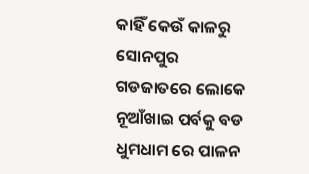କାହିଁ କେଉଁ କାଳରୁ ସୋନପୁର ଗଡଜାତରେ ଲୋକେ ନୂଆଁଖାଇ ପର୍ବକୁ ବଡ ଧୁମଧାମ ରେ ପାଳନ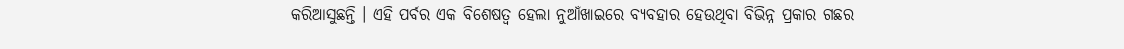କରିଆସୁଛନ୍ତି । ଏହି ପର୍ବର ଏକ ବିଶେଷତ୍ୱ ହେଲା ନୁଆଁଖାଇରେ ବ୍ୟବହାର ହେଉଥିବା ବିଭିନ୍ନ ପ୍ରକାର ଗଛର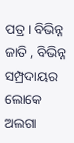ପତ୍ର । ବିଭିନ୍ନ ଜାତି , ବିଭିନ୍ନ ସମ୍ପ୍ରଦାୟର ଲୋକେ ଅଲଗା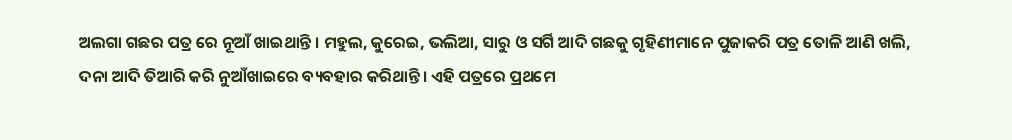ଅଲଗା ଗଛର ପତ୍ର ରେ ନୂଆଁ ଖାଇଥାନ୍ତି । ମହୁଲ, କୁରେଇ, ଭଲିଆ, ସାରୁ ଓ ସର୍ଗି ଆଦି ଗଛକୁ ଗୃହିଣୀମାନେ ପୁଜାକରି ପତ୍ର ତୋଳି ଆଣି ଖଲି, ଦନା ଆଦି ତିଆରି କରି ନୁଆଁଖାଇରେ ବ୍ୟବହାର କରିଥାନ୍ତି। ଏହି ପତ୍ରରେ ପ୍ରଥମେ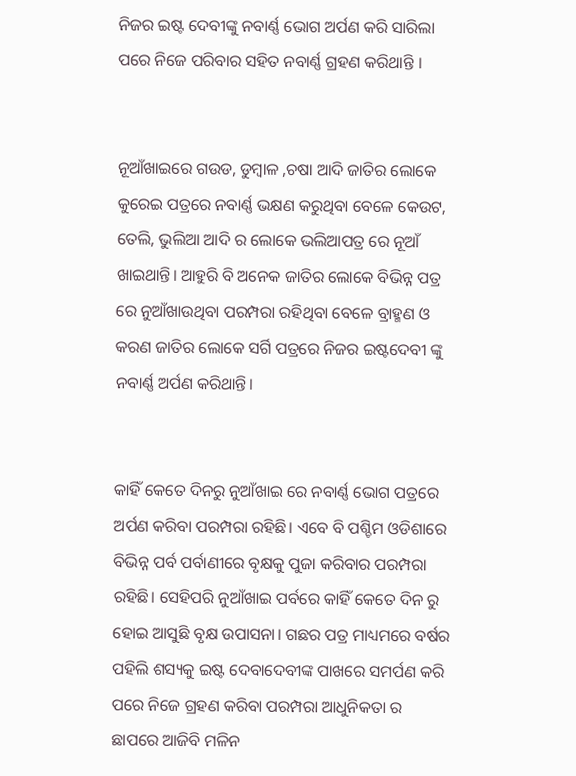ନିଜର ଇଷ୍ଟ ଦେବୀଙ୍କୁ ନବାର୍ଣ୍ଣ ଭୋଗ ଅର୍ପଣ କରି ସାରିଲା ପରେ ନିଜେ ପରିବାର ସହିତ ନବାର୍ଣ୍ଣ ଗ୍ରହଣ କରିଥାନ୍ତି ।


ନୂଆଁଖାଇରେ ଗଉଡ, ଡୁମ୍ବାଳ ,ଚଷା ଆଦି ଜାତିର ଲୋକେ କୁରେଇ ପତ୍ରରେ ନବାର୍ଣ୍ଣ ଭକ୍ଷଣ କରୁଥିବା ବେଳେ କେଉଟ, ତେଲି, ଭୁଲିଆ ଆଦି ର ଲୋକେ ଭଲିଆପତ୍ର ରେ ନୂଆଁ ଖାଇଥାନ୍ତି। ଆହୁରି ବି ଅନେକ ଜାତିର ଲୋକେ ବିଭିନ୍ନ ପତ୍ର ରେ ନୁଆଁଖାଉଥିବା ପରମ୍ପରା ରହିଥିବା ବେଳେ ବ୍ରାହ୍ମଣ ଓ କରଣ ଜାତିର ଲୋକେ ସର୍ଗି ପତ୍ରରେ ନିଜର ଇଷ୍ଟଦେବୀ ଙ୍କୁ ନବାର୍ଣ୍ଣ ଅର୍ପଣ କରିଥାନ୍ତି।


କାହିଁ କେତେ ଦିନରୁ ନୁଆଁଖାଇ ରେ ନବାର୍ଣ୍ଣ ଭୋଗ ପତ୍ରରେ ଅର୍ପଣ କରିବା ପରମ୍ପରା ରହିଛି। ଏବେ ବି ପଶ୍ଚିମ ଓଡିଶାରେ ବିଭିନ୍ନ ପର୍ବ ପର୍ବାଣୀରେ ବୃକ୍ଷକୁ ପୁଜା କରିବାର ପରମ୍ପରା ରହିଛି। ସେହିପରି ନୁଆଁଖାଇ ପର୍ବରେ କାହିଁ କେତେ ଦିନ ରୁ ହୋଇ ଆସୁଛି ବୃକ୍ଷ ଉପାସନା। ଗଛର ପତ୍ର ମାଧ୍ୟମରେ ବର୍ଷର ପହିଲି ଶସ୍ୟକୁ ଇଷ୍ଟ ଦେବାଦେବୀଙ୍କ ପାଖରେ ସମର୍ପଣ କରି ପରେ ନିଜେ ଗ୍ରହଣ କରିବା ପରମ୍ପରା ଆଧୁନିକତା ର ଛାପରେ ଆଜିବି ମଳିନ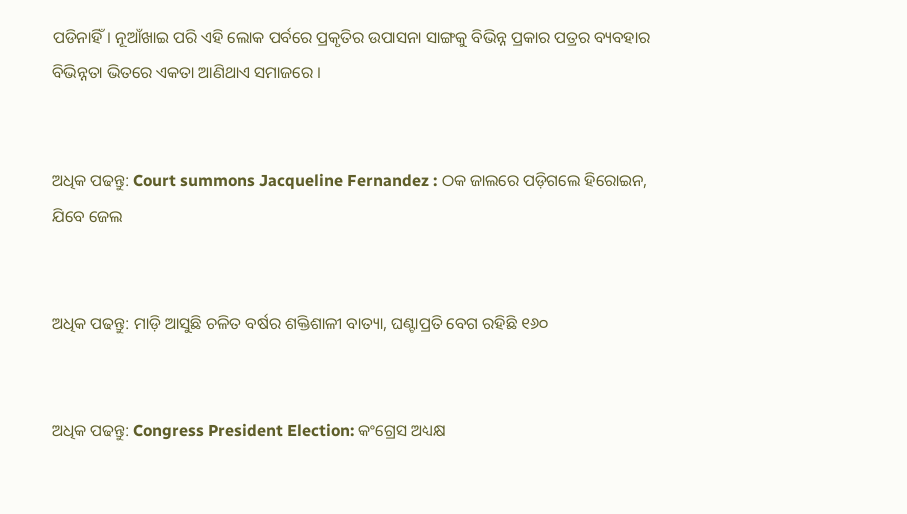ପଡିନାହିଁ। ନୂଆଁଖାଇ ପରି ଏହି ଲୋକ ପର୍ବରେ ପ୍ରକୃତିର ଉପାସନା ସାଙ୍ଗକୁ ବିଭିନ୍ନ ପ୍ରକାର ପତ୍ରର ବ୍ୟବହାର ବିଭିନ୍ନତା ଭିତରେ ଏକତା ଆଣିଥାଏ ସମାଜରେ ।


ଅଧିକ ପଢନ୍ତୁ: Court summons Jacqueline Fernandez : ଠକ ଜାଲରେ ପଡ଼ିଗଲେ ହିରୋଇନ, ଯିବେ ଜେଲ


ଅଧିକ ପଢନ୍ତୁ: ମାଡ଼ି ଆସୁଛି ଚଳିତ ବର୍ଷର ଶକ୍ତିଶାଳୀ ବାତ୍ୟା, ଘଣ୍ଟାପ୍ରତି ବେଗ ରହିଛି ୧୬୦


ଅଧିକ ପଢନ୍ତୁ: Congress President Election: କଂଗ୍ରେସ ଅଧ୍ୟକ୍ଷ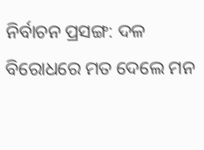ନିର୍ବାଚନ ପ୍ରସଙ୍ଗ: ଦଳ ବିରୋଧରେ ମତ ଦେଲେ ମନ